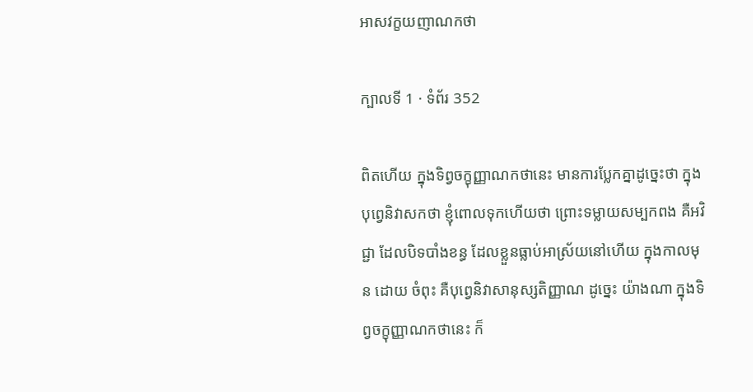អាសវក្ខយញាណកថា

ក្បាលទី 1 · ទំព័រ 352

ពិតហើយ ក្នុងទិព្វចក្ខុញ្ញាណកថានេះ មានការប្លែកគ្នាដូច្នេះថា ក្នុង បុព្វេនិវាសកថា ខ្ញុំពោលទុកហើយថា ព្រោះទម្លាយសម្បកពង គឺអវិជ្ជា ដែលបិទបាំងខន្ធ ដែលខ្លួនធ្លាប់អាស្រ័យនៅហើយ ក្នុងកាលមុន ដោយ ចំពុះ គឺបុព្វេនិវាសានុស្សតិញ្ញាណ ដូច្នេះ យ៉ាងណា ក្នុងទិព្វចក្ខុញ្ញាណកថានេះ ក៏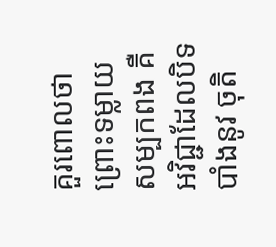គួរពោលថា ព្រោះទម្លាយសម្បកពង គឺអវិជ្ជាដែលបិទបាំងនូវ ចុតិ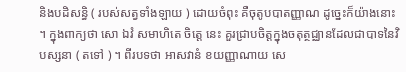និងបដិសន្ធិ ( របស់សត្វទាំងឡាយ ) ដោយចំពុះ គឺចុតូបបាតញ្ញាណ ដូច្នេះក៏យ៉ាងនោះ ។ ក្នុងពាក្យថា សោ ឯវំ សមាហិតេ ចិត្តេ នេះ គួរជ្រាបចិត្តក្នុងចតុត្ថជ្ឈានដែលជាបាទនៃវិបស្សនា ( តទៅ ) ។ ពីរបទថា អាសវានំ ខយញ្ញាណាយ សេ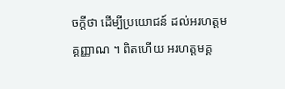ចក្តីថា ដើម្បីប្រយោជន៍ ដល់អរហត្តមគ្គញ្ញាណ ។ ពិតហើយ អរហត្តមគ្គ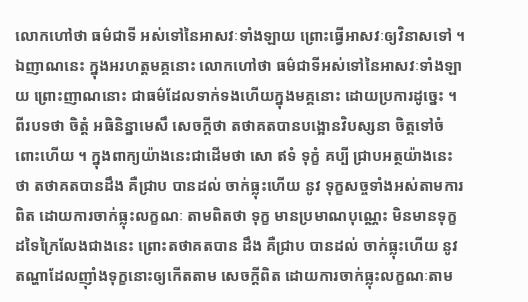លោកហៅថា ធម៌ជាទី អស់ទៅនៃអាសវៈទាំងឡាយ ព្រោះធ្វើអាសវៈឲ្យវិនាសទៅ ។ ឯញាណនេះ ក្នុងអរហត្តមគ្គនោះ លោកហៅថា ធម៌ជាទីអស់ទៅនៃអាសវៈទាំងឡាយ ព្រោះញាណនោះ ជាធម៌ដែលទាក់ទងហើយក្នុងមគ្គនោះ ដោយប្រការដូច្នេះ ។ ពីរបទថា ចិត្តំ អធិនិន្នាមេសឹ សេចក្តីថា តថាគតបានបង្អោនវិបស្សនា ចិត្តទៅចំពោះហើយ ។ ក្នុងពាក្យយ៉ាងនេះជាដើមថា សោ ឥទំ ទុក្ខំ គប្បី ជ្រាបអត្ថយ៉ាងនេះថា តថាគតបានដឹង គឺជ្រាប បានដល់ ចាក់ធ្លុះហើយ នូវ ទុក្ខសច្ចទាំងអស់តាមការពិត ដោយការចាក់ធ្លុះលក្ខណៈ តាមពិតថា ទុក្ខ មានប្រមាណបុណ្ណេះ មិនមានទុក្ខដទៃក្រៃលែងជាងនេះ ព្រោះតថាគតបាន ដឹង គឺជ្រាប បានដល់ ចាក់ធ្លុះហើយ នូវតណ្ហាដែលញ៉ាំងទុក្ខនោះឲ្យកើតតាម សេចក្តីពិត ដោយការចាក់ធ្លុះលក្ខណៈតាម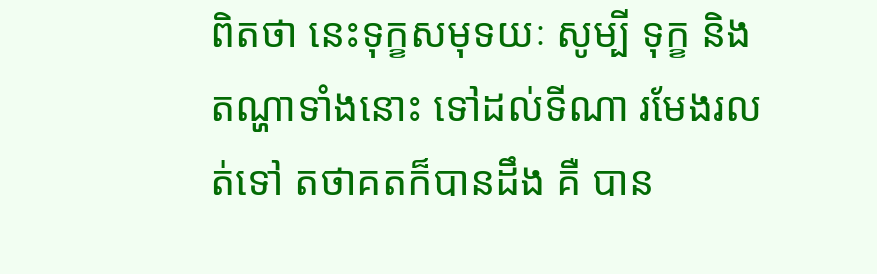ពិតថា នេះទុក្ខសមុទយៈ សូម្បី ទុក្ខ និងតណ្ហាទាំងនោះ ទៅដល់ទីណា រមែងរលត់ទៅ តថាគតក៏បានដឹង គឺ បាន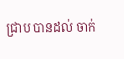ជ្រាប បានដល់ ចាក់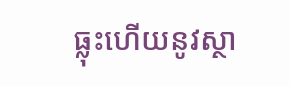ធ្លុះហើយនូវស្ថា